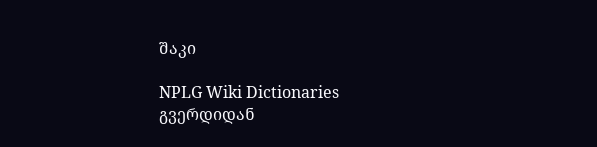შაკი

NPLG Wiki Dictionaries გვერდიდან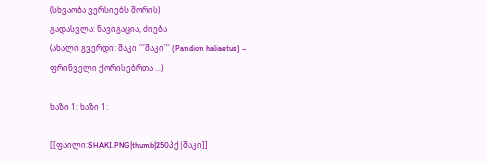(სხვაობა ვერსიებს შორის)
გადასვლა: ნავიგაცია, ძიება
(ახალი გვერდი: შაკი '''შაკი''' (Pandion haliaetus) – ფრინველი ქორისებრთა ...)

ხაზი 1: ხაზი 1:

[[ფაილი:SHAKI.PNG|thumb|250პქ|შაკი]]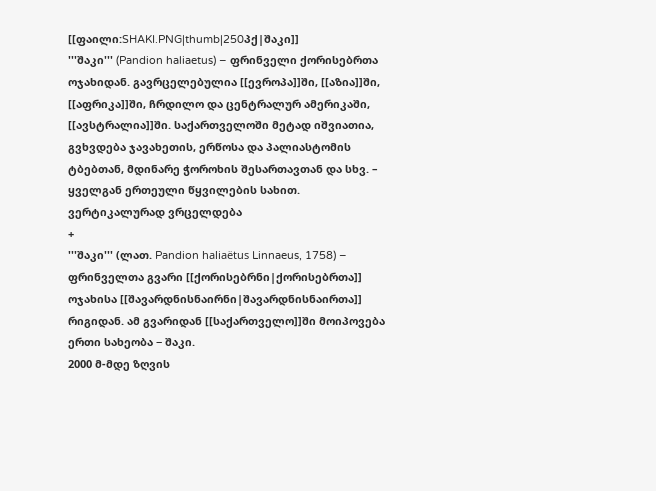[[ფაილი:SHAKI.PNG|thumb|250პქ|შაკი]]
'''შაკი''' (Pandion haliaetus) – ფრინველი ქორისებრთა ოჯახიდან. გავრცელებულია [[ევროპა]]ში, [[აზია]]ში, [[აფრიკა]]ში, ჩრდილო და ცენტრალურ ამერიკაში, [[ავსტრალია]]ში. საქართველოში მეტად იშვიათია, გვხვდება ჯავახეთის, ერწოსა და პალიასტომის ტბებთან, მდინარე ჭოროხის შესართავთან და სხვ. – ყველგან ერთეული წყვილების სახით. ვერტიკალურად ვრცელდება
+
'''შაკი''' (ლათ. Pandion haliaëtus Linnaeus, 1758) – ფრინველთა გვარი [[ქორისებრნი|ქორისებრთა]] ოჯახისა [[შავარდნისნაირნი|შავარდნისნაირთა]] რიგიდან. ამ გვარიდან [[საქართველო]]ში მოიპოვება ერთი სახეობა − შაკი.
2000 მ-მდე ზღვის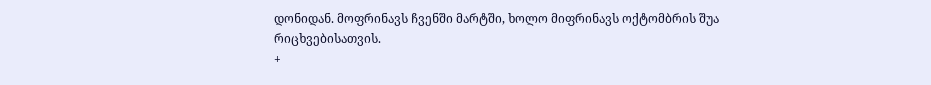დონიდან. მოფრინავს ჩვენში მარტში, ხოლო მიფრინავს ოქტომბრის შუა რიცხვებისათვის.
+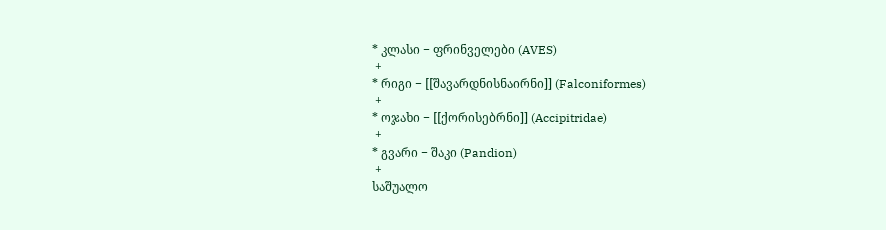* კლასი − ფრინველები (AVES)
 +
* რიგი − [[შავარდნისნაირნი]] (Falconiformes)
 +
* ოჯახი − [[ქორისებრნი]] (Accipitridae)
 +
* გვარი − შაკი (Pandion)
 +
საშუალო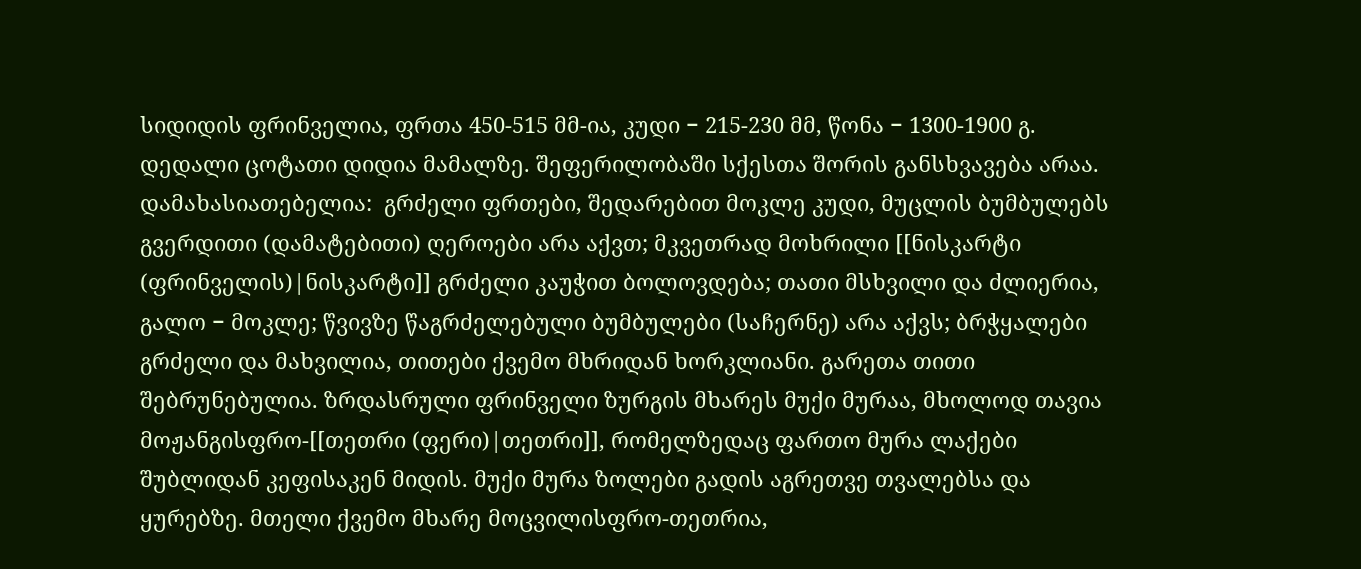სიდიდის ფრინველია, ფრთა 450-515 მმ-ია, კუდი − 215-230 მმ, წონა − 1300-1900 გ. დედალი ცოტათი დიდია მამალზე. შეფერილობაში სქესთა შორის განსხვავება არაა. დამახასიათებელია:  გრძელი ფრთები, შედარებით მოკლე კუდი, მუცლის ბუმბულებს გვერდითი (დამატებითი) ღეროები არა აქვთ; მკვეთრად მოხრილი [[ნისკარტი (ფრინველის)|ნისკარტი]] გრძელი კაუჭით ბოლოვდება; თათი მსხვილი და ძლიერია, გალო − მოკლე; წვივზე წაგრძელებული ბუმბულები (საჩერნე) არა აქვს; ბრჭყალები გრძელი და მახვილია, თითები ქვემო მხრიდან ხორკლიანი. გარეთა თითი შებრუნებულია. ზრდასრული ფრინველი ზურგის მხარეს მუქი მურაა, მხოლოდ თავია მოჟანგისფრო-[[თეთრი (ფერი)|თეთრი]], რომელზედაც ფართო მურა ლაქები შუბლიდან კეფისაკენ მიდის. მუქი მურა ზოლები გადის აგრეთვე თვალებსა და ყურებზე. მთელი ქვემო მხარე მოცვილისფრო-თეთრია,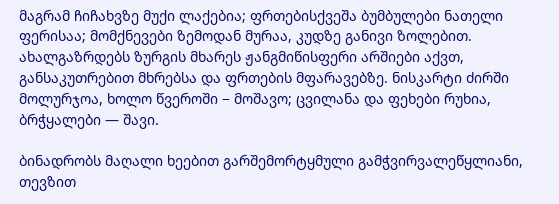მაგრამ ჩიჩახვზე მუქი ლაქებია; ფრთებისქვეშა ბუმბულები ნათელი ფერისაა; მომქნევები ზემოდან მურაა, კუდზე განივი ზოლებით. ახალგაზრდებს ზურგის მხარეს ჟანგმიწისფერი არშიები აქვთ, განსაკუთრებით მხრებსა და ფრთების მფარავებზე. ნისკარტი ძირში მოლურჯოა, ხოლო წვეროში − მოშავო; ცვილანა და ფეხები რუხია, ბრჭყალები — შავი.

ბინადრობს მაღალი ხეებით გარშემორტყმული გამჭვირვალეწყლიანი, თევზით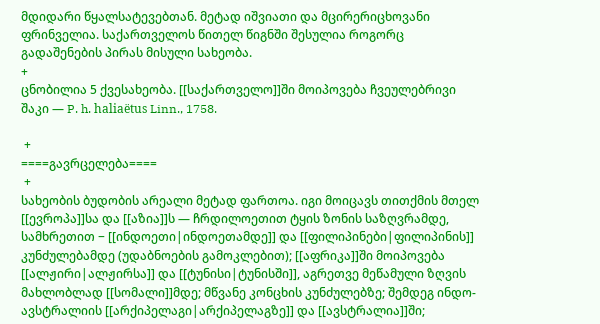მდიდარი წყალსატევებთან. მეტად იშვიათი და მცირერიცხოვანი ფრინველია. საქართველოს წითელ წიგნში შესულია როგორც გადაშენების პირას მისული სახეობა.
+
ცნობილია 5 ქვესახეობა. [[საქართველო]]ში მოიპოვება ჩვეულებრივი შაკი — P. h. haliaëtus Linn., 1758.

 +
====გავრცელება====
 +
სახეობის ბუდობის არეალი მეტად ფართოა. იგი მოიცავს თითქმის მთელ [[ევროპა]]სა და [[აზია]]ს — ჩრდილოეთით ტყის ზონის საზღვრამდე, სამხრეთით − [[ინდოეთი|ინდოეთამდე]] და [[ფილიპინები|ფილიპინის]] კუნძულებამდე (უდაბნოების გამოკლებით); [[აფრიკა]]ში მოიპოვება [[ალჟირი|ალჟირსა]] და [[ტუნისი|ტუნისში]], აგრეთვე მეწამული ზღვის მახლობლად [[სომალი]]მდე; მწვანე კონცხის კუნძულებზე; შემდეგ ინდო-ავსტრალიის [[არქიპელაგი|არქიპელაგზე]] და [[ავსტრალია]]ში;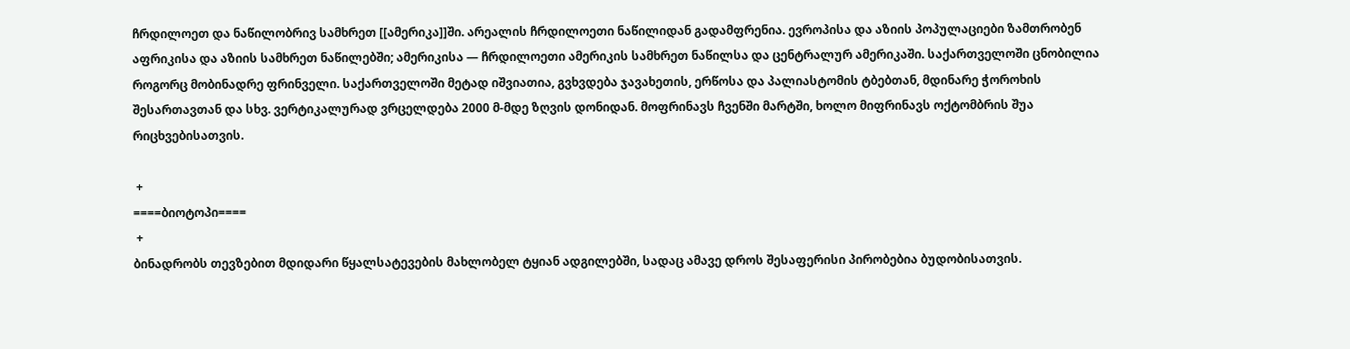ჩრდილოეთ და ნაწილობრივ სამხრეთ [[ამერიკა]]ში. არეალის ჩრდილოეთი ნაწილიდან გადამფრენია. ევროპისა და აზიის პოპულაციები ზამთრობენ აფრიკისა და აზიის სამხრეთ ნაწილებში; ამერიკისა — ჩრდილოეთი ამერიკის სამხრეთ ნაწილსა და ცენტრალურ ამერიკაში. საქართველოში ცნობილია როგორც მობინადრე ფრინველი. საქართველოში მეტად იშვიათია, გვხვდება ჯავახეთის, ერწოსა და პალიასტომის ტბებთან, მდინარე ჭოროხის შესართავთან და სხვ. ვერტიკალურად ვრცელდება 2000 მ-მდე ზღვის დონიდან. მოფრინავს ჩვენში მარტში, ხოლო მიფრინავს ოქტომბრის შუა რიცხვებისათვის.

 +
====ბიოტოპი====
 +
ბინადრობს თევზებით მდიდარი წყალსატევების მახლობელ ტყიან ადგილებში, სადაც ამავე დროს შესაფერისი პირობებია ბუდობისათვის.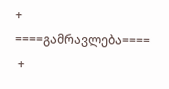+
====გამრავლება====
 +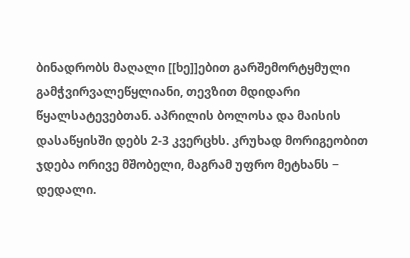ბინადრობს მაღალი [[ხე]]ებით გარშემორტყმული გამჭვირვალეწყლიანი, თევზით მდიდარი წყალსატევებთან. აპრილის ბოლოსა და მაისის დასაწყისში დებს 2-3 კვერცხს. კრუხად მორიგეობით ჯდება ორივე მშობელი, მაგრამ უფრო მეტხანს − დედალი.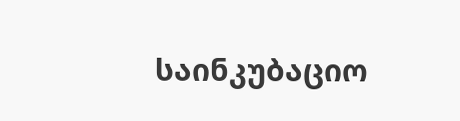საინკუბაციო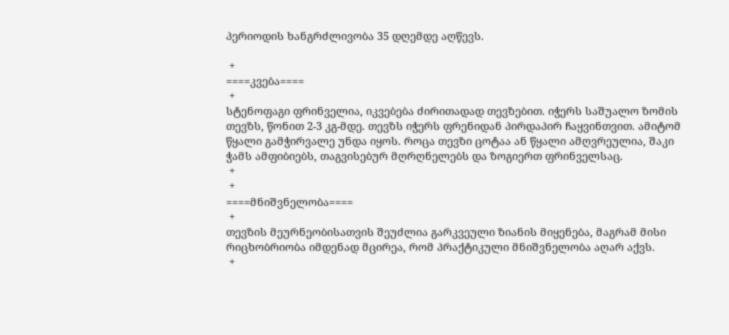პერიოდის ხანგრძლივობა 35 დღემდე აღწევს.

 +
====კვება====
 +
სტენოფაგი ფრინველია, იკვებება ძირითადად თევზებით. იჭერს საშუალო ზომის თევზს, წონით 2-3 კგ-მდე. თევზს იჭერს ფრენიდან პირდაპირ ჩაყვინთვით. ამიტომ წყალი გამჭირვალე უნდა იყოს. როცა თევზი ცოტაა ან წყალი ამღვრეულია, შაკი ჭამს ამფიბიებს, თაგვისებურ მღრღნელებს და ზოგიერთ ფრინველსაც.
 +
 +
====მნიშვნელობა====
 +
თევზის მეურნეობისათვის შეუძლია გარკვეული ზიანის მიყენება, მაგრამ მისი რიცხობრიობა იმდენად მცირეა, რომ პრაქტიკული მნიშვნელობა აღარ აქვს.
 +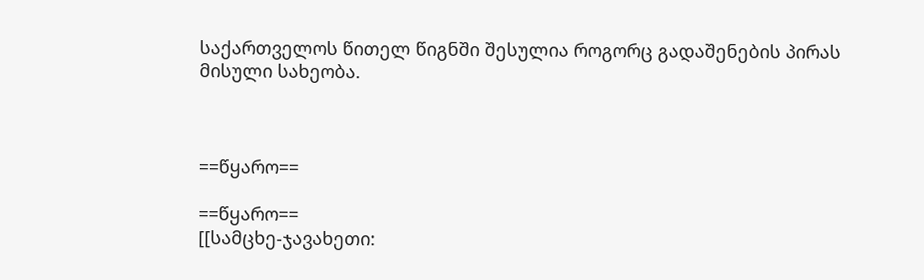საქართველოს წითელ წიგნში შესულია როგორც გადაშენების პირას მისული სახეობა.



==წყარო==

==წყარო==
[[სამცხე-ჯავახეთი: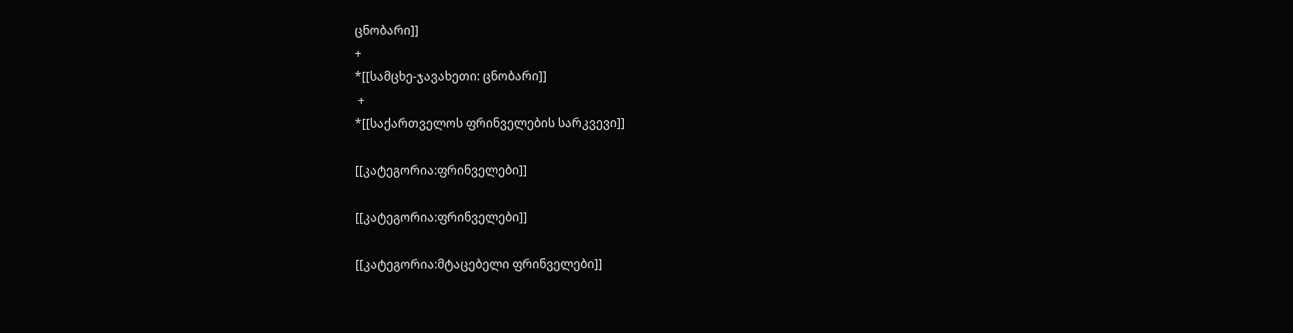ცნობარი]]
+
*[[სამცხე-ჯავახეთი: ცნობარი]]
 +
*[[საქართველოს ფრინველების სარკვევი]]

[[კატეგორია:ფრინველები]]

[[კატეგორია:ფრინველები]]

[[კატეგორია:მტაცებელი ფრინველები]]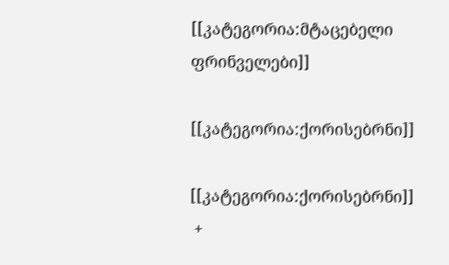[[კატეგორია:მტაცებელი ფრინველები]]

[[კატეგორია:ქორისებრნი]]

[[კატეგორია:ქორისებრნი]]
 +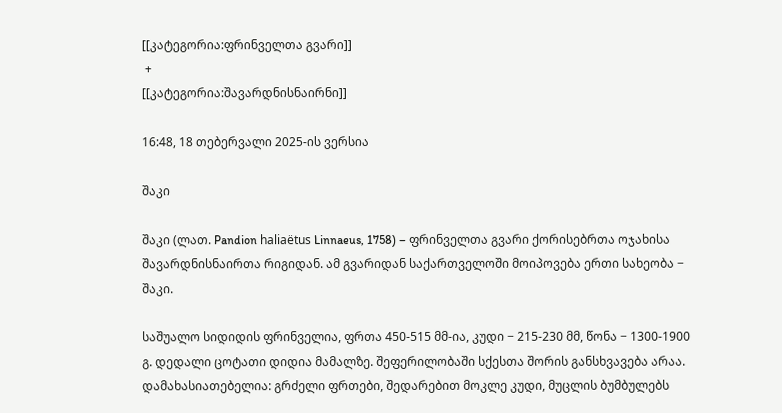[[კატეგორია:ფრინველთა გვარი]]
 +
[[კატეგორია:შავარდნისნაირნი]]

16:48, 18 თებერვალი 2025-ის ვერსია

შაკი

შაკი (ლათ. Pandion haliaëtus Linnaeus, 1758) – ფრინველთა გვარი ქორისებრთა ოჯახისა შავარდნისნაირთა რიგიდან. ამ გვარიდან საქართველოში მოიპოვება ერთი სახეობა − შაკი.

საშუალო სიდიდის ფრინველია, ფრთა 450-515 მმ-ია, კუდი − 215-230 მმ, წონა − 1300-1900 გ. დედალი ცოტათი დიდია მამალზე. შეფერილობაში სქესთა შორის განსხვავება არაა. დამახასიათებელია: გრძელი ფრთები, შედარებით მოკლე კუდი, მუცლის ბუმბულებს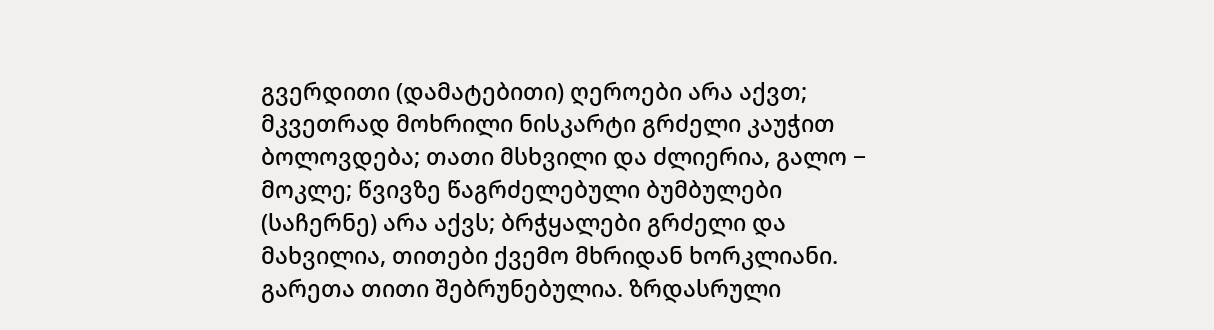გვერდითი (დამატებითი) ღეროები არა აქვთ; მკვეთრად მოხრილი ნისკარტი გრძელი კაუჭით ბოლოვდება; თათი მსხვილი და ძლიერია, გალო − მოკლე; წვივზე წაგრძელებული ბუმბულები (საჩერნე) არა აქვს; ბრჭყალები გრძელი და მახვილია, თითები ქვემო მხრიდან ხორკლიანი. გარეთა თითი შებრუნებულია. ზრდასრული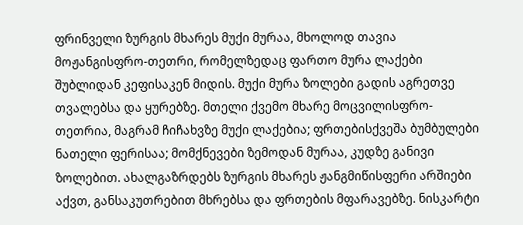ფრინველი ზურგის მხარეს მუქი მურაა, მხოლოდ თავია მოჟანგისფრო-თეთრი, რომელზედაც ფართო მურა ლაქები შუბლიდან კეფისაკენ მიდის. მუქი მურა ზოლები გადის აგრეთვე თვალებსა და ყურებზე. მთელი ქვემო მხარე მოცვილისფრო-თეთრია, მაგრამ ჩიჩახვზე მუქი ლაქებია; ფრთებისქვეშა ბუმბულები ნათელი ფერისაა; მომქნევები ზემოდან მურაა, კუდზე განივი ზოლებით. ახალგაზრდებს ზურგის მხარეს ჟანგმიწისფერი არშიები აქვთ, განსაკუთრებით მხრებსა და ფრთების მფარავებზე. ნისკარტი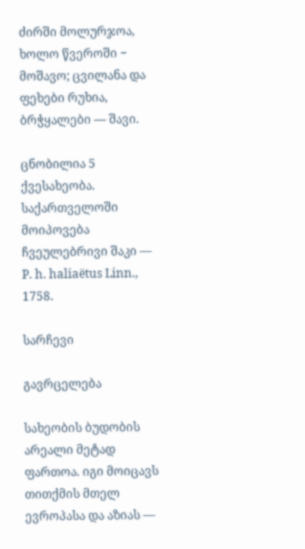ძირში მოლურჯოა, ხოლო წვეროში − მოშავო; ცვილანა და ფეხები რუხია, ბრჭყალები — შავი.

ცნობილია 5 ქვესახეობა. საქართველოში მოიპოვება ჩვეულებრივი შაკი — P. h. haliaëtus Linn., 1758.

სარჩევი

გავრცელება

სახეობის ბუდობის არეალი მეტად ფართოა. იგი მოიცავს თითქმის მთელ ევროპასა და აზიას —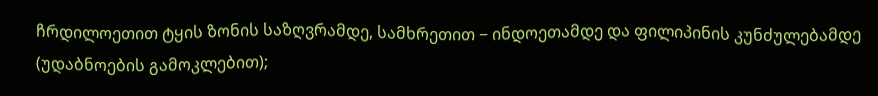ჩრდილოეთით ტყის ზონის საზღვრამდე, სამხრეთით − ინდოეთამდე და ფილიპინის კუნძულებამდე (უდაბნოების გამოკლებით);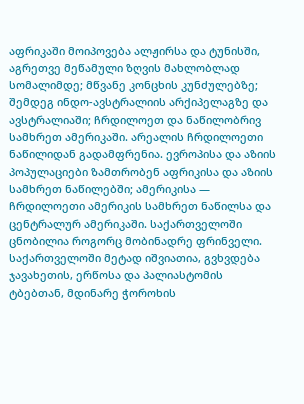აფრიკაში მოიპოვება ალჟირსა და ტუნისში, აგრეთვე მეწამული ზღვის მახლობლად სომალიმდე; მწვანე კონცხის კუნძულებზე; შემდეგ ინდო-ავსტრალიის არქიპელაგზე და ავსტრალიაში; ჩრდილოეთ და ნაწილობრივ სამხრეთ ამერიკაში. არეალის ჩრდილოეთი ნაწილიდან გადამფრენია. ევროპისა და აზიის პოპულაციები ზამთრობენ აფრიკისა და აზიის სამხრეთ ნაწილებში; ამერიკისა — ჩრდილოეთი ამერიკის სამხრეთ ნაწილსა და ცენტრალურ ამერიკაში. საქართველოში ცნობილია როგორც მობინადრე ფრინველი. საქართველოში მეტად იშვიათია, გვხვდება ჯავახეთის, ერწოსა და პალიასტომის ტბებთან, მდინარე ჭოროხის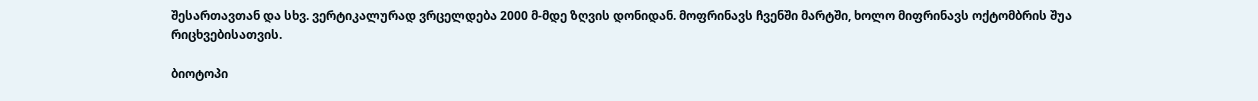შესართავთან და სხვ. ვერტიკალურად ვრცელდება 2000 მ-მდე ზღვის დონიდან. მოფრინავს ჩვენში მარტში, ხოლო მიფრინავს ოქტომბრის შუა რიცხვებისათვის.

ბიოტოპი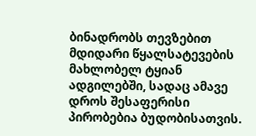ბინადრობს თევზებით მდიდარი წყალსატევების მახლობელ ტყიან ადგილებში, სადაც ამავე დროს შესაფერისი პირობებია ბუდობისათვის.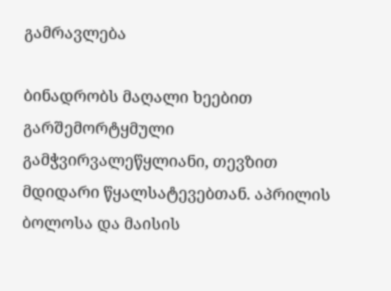გამრავლება

ბინადრობს მაღალი ხეებით გარშემორტყმული გამჭვირვალეწყლიანი, თევზით მდიდარი წყალსატევებთან. აპრილის ბოლოსა და მაისის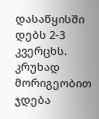დასაწყისში დებს 2-3 კვერცხს. კრუხად მორიგეობით ჯდება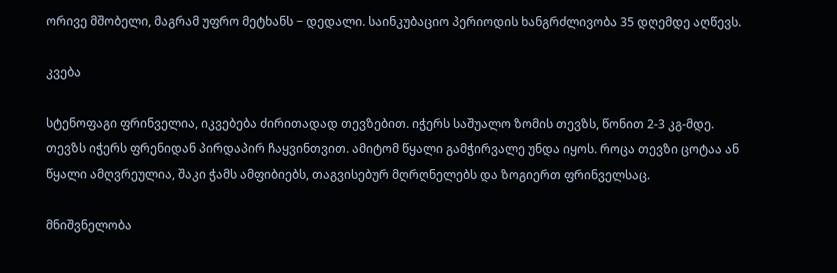ორივე მშობელი, მაგრამ უფრო მეტხანს − დედალი. საინკუბაციო პერიოდის ხანგრძლივობა 35 დღემდე აღწევს.

კვება

სტენოფაგი ფრინველია, იკვებება ძირითადად თევზებით. იჭერს საშუალო ზომის თევზს, წონით 2-3 კგ-მდე. თევზს იჭერს ფრენიდან პირდაპირ ჩაყვინთვით. ამიტომ წყალი გამჭირვალე უნდა იყოს. როცა თევზი ცოტაა ან წყალი ამღვრეულია, შაკი ჭამს ამფიბიებს, თაგვისებურ მღრღნელებს და ზოგიერთ ფრინველსაც.

მნიშვნელობა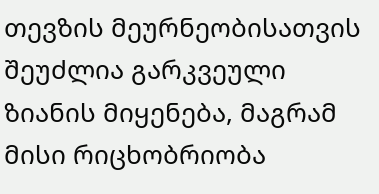თევზის მეურნეობისათვის შეუძლია გარკვეული ზიანის მიყენება, მაგრამ მისი რიცხობრიობა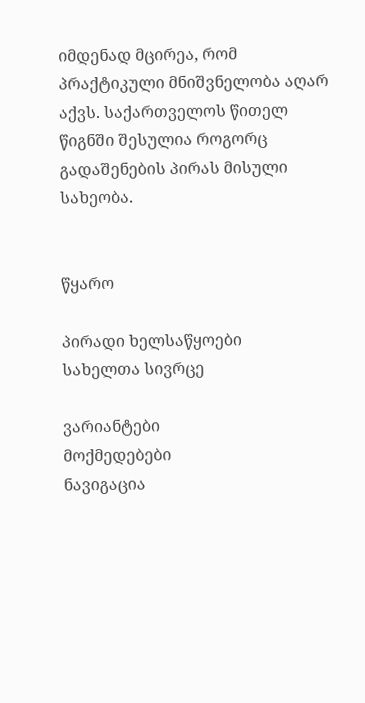იმდენად მცირეა, რომ პრაქტიკული მნიშვნელობა აღარ აქვს. საქართველოს წითელ წიგნში შესულია როგორც გადაშენების პირას მისული სახეობა.


წყარო

პირადი ხელსაწყოები
სახელთა სივრცე

ვარიანტები
მოქმედებები
ნავიგაცია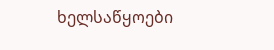ხელსაწყოები